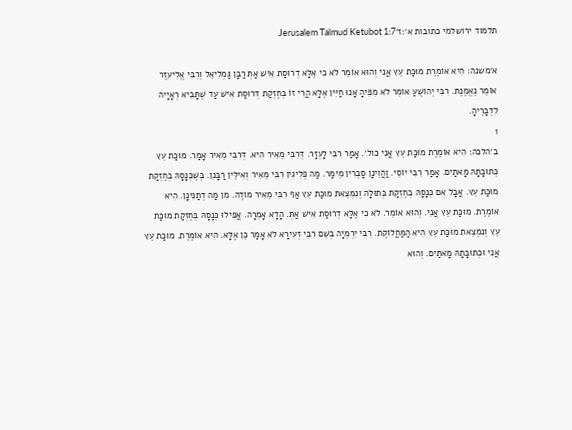תלמוד ירושלמי כתובות א׳:ז׳Jerusalem Talmud Ketubot 1:7

א׳משנה: הִיא אוֹמֶרֶת מוּכַּת עֵץ אֲנִי וְהוּא אוֹמֵר לֹא כִי אֶלָּא דְרוּסַת אִישׁ אַתְּ רַבָּן גַּמְלִיאֵל וְרִבִּי אֱלִיעזֶר אוֹמֵר נֶאֱמֶנֶת. רִבִּי יְהוֹשֻׁעַ אוֹמֵר לֹא מִפִּיהָ אָנוּ חַיִּין אֶלָּא הֲרֵי זוֹ בְחֶזְקַת דְּרוּסַת אִישׁ עַד שֶׁתָּבִיא רְאָיָיה לִדְבָרֶיהָ.
1
ב׳הלכה: הִיא אוֹמֶרֶת מוּכַּת עֵץ אֲנִי כול׳. אָמַר רִבִּי לָעְזָר. דְּרִבִּי מֵאִיר הִיא. דְּרִבִּי מֵאִיר אָמַר. מוּכַּת עֵץ כְּתוּבָּתָהּ מָאתַיִם. אָמַר רִבִּי יוֹסֵי. וַהֲוֵינָן סָבְרִין מֵימַר. מַה פְלִיגִין רִבִּי מֵאִיר וְאִילֵּין רַבָּנִן. בְּשֶׁכְּנָסָהּ בְּחֶזְקַת מוּכַּת עֵץ. אֲבָל אִם כְּנָסָהּ בְּחֶזְקַת בְּתוּלָה וְנִמְצֵאת מוּכַּת עֵץ אַף רִבִּי מֵאִיר מוֹדֶה. מִן מַה דְתַנִּינָן. הִיא אוֹמֶרֶת. מוּכַּת עֵץ אֲנִי. וְהוּא אוֹמֵר. לֹא כִי אֶלָּא דְרוּסַת אִישׁ אַתְּ. הָדָא אָמְרָה. אֲפִילוּ כְּנָסָהּ בְּחֶזְקַת מוּכַּת עֵץ וְנִמְצֵאת מוּכַּת עֵץ הִיא הַמַּחֲלוֹקֶת. רִבִּי יִרְמְיָה בְשֵׁם רִבִּי זְעִירָא לֹא אָמַר כֵּן אֶלָּא. הִיא אוֹמֶרֶת. מוּכַּת עֵץ אֲנִי וּכְתוּבָתָהּ מָאתַיִם. וְהוּא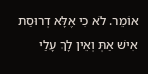אוֹמֵר. לֹא כִי אֶלָּא דְרוּסַת אִישׁ אַתְּ וְאֵין לָךְ עָלַי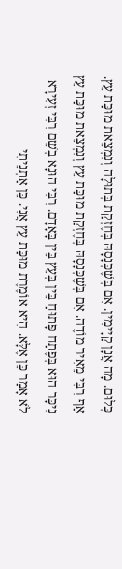כְּלוּם. מָה אֲנָן קַיָימִין. אִם בְּשֶׁכְּנָסָהּ בְּחֶזְקַת בְּתוּלָה וְנִמְצֵאת מוּכַּת עֵץ. אַף רִבִּי מֵאִיר מוֹדֶה. אִם בְּשֶׁכְּנָסָהּ בְּחֶזְקַת מוּכַּת עֵץ וְנִמְצֵאת מוּכַּת עֵץ נִיכָּר הוּא בְּפֶתַח פָּתוּחַ בֵּין בְּעֵץ בֵּין בָּאָדָם. רִבִּי הוּנָא בְשֵׁם רִבִּי זְעִירָא לֹא אָמַר כֵּן אֶלָּא. הִיא אוֹמֶרֶת מוּכַּת עֵץ אֲנִי. כֵּן אַתְנֵיתִי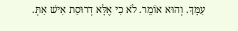עִמָּךְ. וְהוּא אוֹמֵר. לֹא כִי אֶלָּא דְרוּסַת אִישׁ אַתְּ.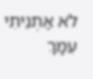לֹא אַתְנֵיתִי עִמָּךְ